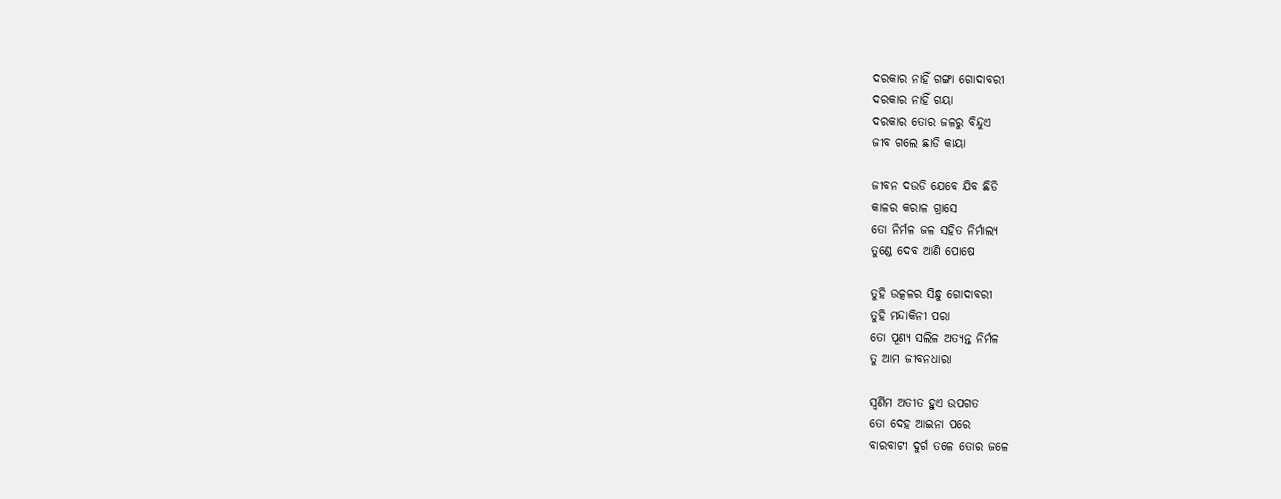ଦରକାର ନାହିଁ ଗଙ୍ଗା ଗୋଦାବରୀ
ଦରକାର ନାହିଁ ଗୟା
ଦରକାର ତୋର ଜଳରୁ ବିନ୍ଦୁଏ
ଜୀବ ଗଲେ ଛାଡି କାୟା

ଜୀବନ ଦଉଡି ଯେବେ ଯିବ ଛିଡି
କାଳର କରାଳ ଗ୍ରାସେ
ତୋ ନିର୍ମଳ ଜଳ ସହିତ ନିର୍ମାଲ୍ୟ
ତୁଣ୍ଡେ ଦେବ ଆଣି ପୋଷେ

ତୁହି ଉତ୍କଳର ସିନ୍ଧୁ ଗୋଦାବରୀ
ତୁହି ମନ୍ଦାକିନୀ ପରା
ତୋ ପୂଣ୍ୟ ସଲିଳ ଅତ୍ୟନ୍ତ ନିର୍ମଳ
ତୁ ଆମ ଜୀବନଧାରା

ସ୍ୱର୍ଣିମ ଅତୀତ ହୁଏ ଉପଗତ
ତୋ ଦେହ ଆଇନା ପରେ
ବାରବାଟୀ ଦୁର୍ଗ ତଳେ ତୋର ଜଳେ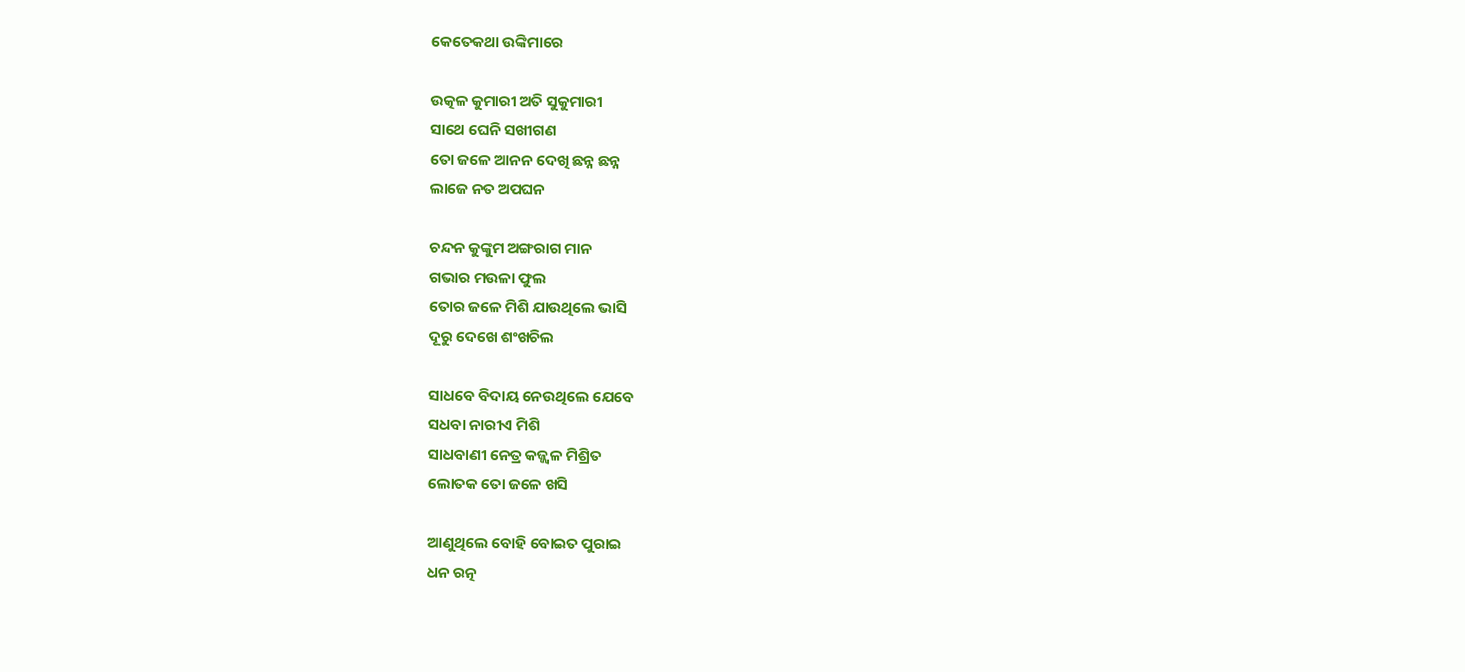କେତେକଥା ଉଙ୍କିମାରେ

ଉତ୍କଳ କୁମାରୀ ଅତି ସୁକୁମାରୀ
ସାଥେ ଘେନି ସଖୀଗଣ
ତୋ ଜଳେ ଆନନ ଦେଖି ଛନ୍ନ ଛନ୍ନ
ଲାଜେ ନତ ଅପଘନ

ଚନ୍ଦନ କୁଙ୍କୁମ ଅଙ୍ଗରାଗ ମାନ
ଗଭାର ମଉଳା ଫୁଲ
ତୋର ଜଳେ ମିଶି ଯାଉଥିଲେ ଭାସି
ଦୂରୁ ଦେଖେ ଶଂଖଚିଲ

ସାଧବେ ବିଦାୟ ନେଉଥିଲେ ଯେବେ
ସଧବା ନାରୀଏ ମିଶି
ସାଧବାଣୀ ନେତ୍ର କଜ୍ଜ୍ୱଳ ମିଶ୍ରିତ
ଲୋତକ ତୋ ଜଳେ ଖସି

ଆଣୁଥିଲେ ବୋହି ବୋଇତ ପୁରାଇ
ଧନ ରତ୍ନ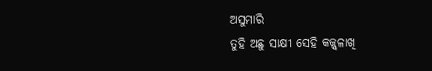ଅସୁମାରି
ତୁହି ଅଛୁ ସାକ୍ଷୀ ସେହି କଜ୍ଜ୍ୱଳାଖି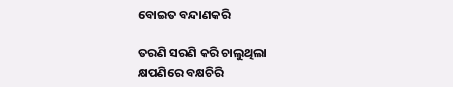ବୋଇତ ବନ୍ଦାଣକରି

ତରଣି ସରଣି କରି ଚାଲୁଥିଲା
କ୍ଷପଣିରେ ବକ୍ଷଚିରି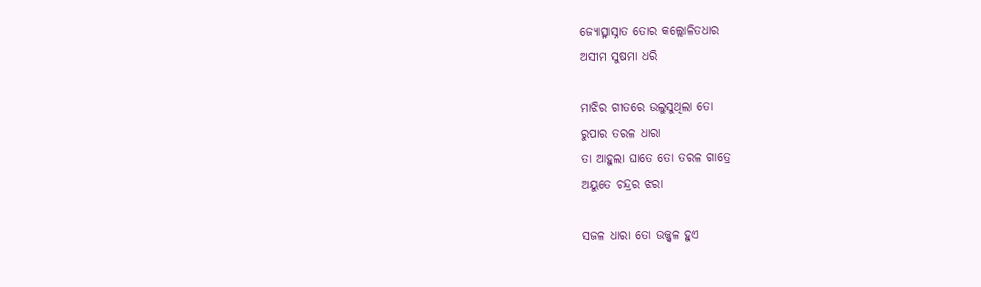ଜ୍ୟୋତ୍ସ୍ନାସ୍ନାତ ତୋର କଲ୍ଲୋଳିତଧାର
ଅସୀମ ସୁଷମା ଧରି

ମାଝିର ଗୀତରେ ଉଲୁସୁଥିଲା ତୋ
ରୁପାର ତରଳ ଧାରା
ତା ଆହୁଲା ଘାତେ ତୋ ତରଳ ଗାତ୍ରେ
ଅୟୁତେ ଚନ୍ଦ୍ରର ଝରା

ସଜଳ ଧାରା ତୋ ଉଜ୍ଜ୍ୱଳ ହୁଏ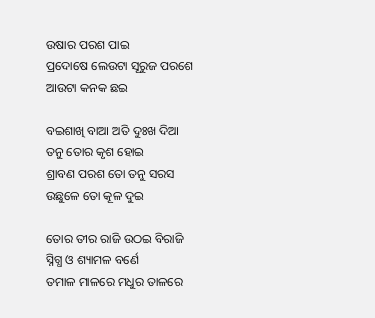ଉଷାର ପରଶ ପାଇ
ପ୍ରଦୋଷେ ଲେଉଟା ସୂରୁଜ ପରଶେ
ଆଉଟା କନକ ଛଇ

ବଇଶାଖି ବାଆ ଅତି ଦୁଃଖ ଦିଆ
ତନୁ ତୋର କୃଶ ହୋଇ
ଶ୍ରାବଣ ପରଶ ତୋ ତନୁ ସରସ
ଉଛୁଳେ ତୋ କୂଳ ଦୁଇ

ତୋର ତୀର ରାଜି ଉଠଇ ବିରାଜି
ସ୍ନିଗ୍ଧ ଓ ଶ୍ୟାମଳ ବର୍ଣେ
ତମାଳ ମାଳରେ ମଧୁର ତାଳରେ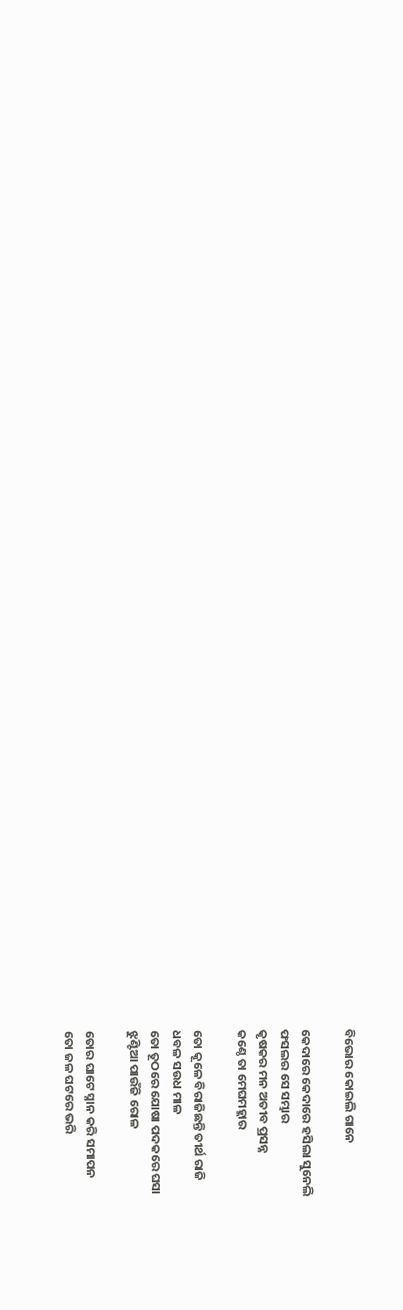ବିଭୋର କୋଇଲି ଗାନେ

କେଦାରେ କେଦାରେ ହସିଲା ସୁନେଲି
ଫସଲର ସେ ସମ୍ଭାର
କୃଷକର ମନ ଅତୀବ ପ୍ରସନ୍ନ
କଣ୍ଠେ ତା ମେଘମହ୍ଲାର

ତୋ କୂଳେ ବିରାଜିଛନ୍ତି ତୀର୍ଥ ରାଜି
ଧବଳ ସଉଧ ମାଳ
ତୋ ତୂଠରେ ଯୋଷା ପଦକରେ ଘସା
ଝୁଣ୍ଟିଆ ପାଉଁଜି ରୋଳ

ତୋର ଘାଟେ ସ୍ନାନ କରି ସମାପନ
ତୋ ଜଳ ଘଟରେ ଭରି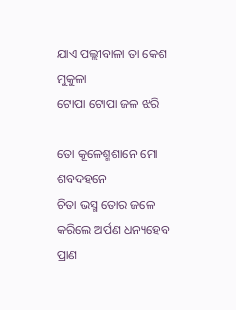ଯାଏ ପଲ୍ଲୀବାଳା ତା କେଶ ମୁକୁଳା
ଟୋପା ଟୋପା ଜଳ ଝରି

ତୋ କୂଳେଶ୍ମଶାନେ ମୋ ଶବଦହନେ
ଚିତା ଭସ୍ମ ତୋର ଜଳେ
କରିଲେ ଅର୍ପଣ ଧନ୍ୟହେବ ପ୍ରାଣ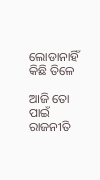ଲୋଡାନାହିଁ କିଛି ତିଳେ

ଆଜି ତୋ ପାଇଁ ରାଜନୀତି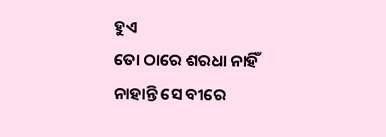ହୁଏ
ତୋ ଠାରେ ଶରଧା ନାହିଁ
ନାହାନ୍ତି ସେ ବୀରେ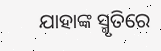ଯାହାଙ୍କ ସ୍ମୃତିରେ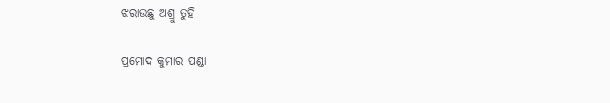ଝରାଉଛୁ ଅଶ୍ରୁ ତୁହି

ପ୍ରମୋଦ କୁମାର ପଣ୍ଡା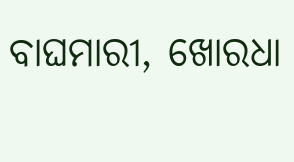ବାଘମାରୀ, ଖୋରଧା